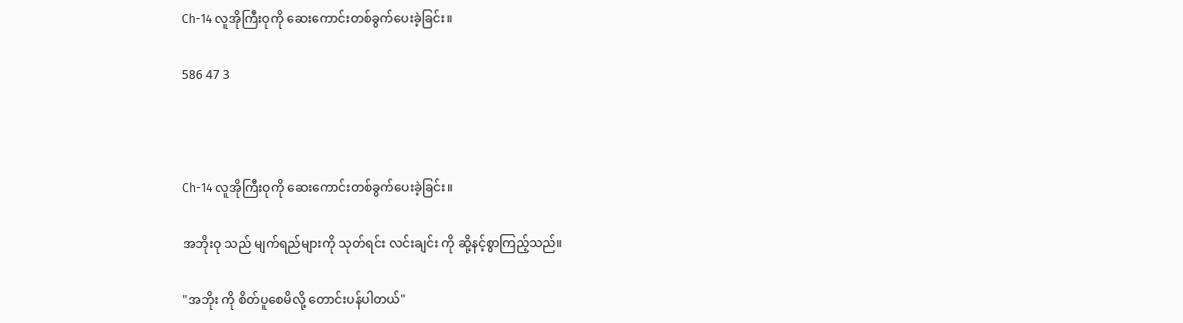Ch-14 လူအိုကြီးဝုကို ဆေးကောင်းတစ်ခွက်ပေးခဲ့ခြင်း။

586 47 3



Ch-14 လူအိုကြီးဝုကို ဆေးကောင်းတစ်ခွက်ပေးခဲ့ခြင်း။

အဘိုးဝု သည် မျက်ရည်များကို သုတ်ရင်း လင်းချင်း ကို ဆို့နင့်စွာကြည့်သည်။

"အဘိုး ကို စိတ်ပူစေမိလို့ တောင်းပန်ပါတယ်"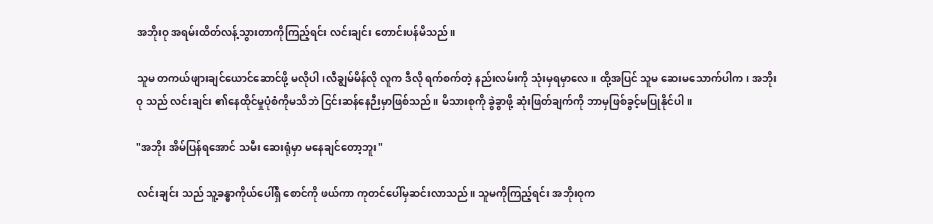အဘိုးဝု အရမ်းထိတ်လန့်သွားတာကိုကြည့်ရင်း လင်းချင်း တောင်းပန်မိသည်။

သူမ တကယ်ဖျားချင်ယောင်ဆောင်ဖို့ မလိုပါ၊လီချွမ်မိန်လို လူက ဒီလို ရက်စက်တဲ့ နည်းလမ်းကို သုံးမှရမှာလေ။ ထို့အပြင် သူမ ဆေးမသောက်ပါက၊ အဘိုးဝု သည် လင်းချင်း ၏နေထိုင်မှုပုံစံကိုမသိဘဲ ငြင်းဆန်နေဉီးမှာဖြစ်သည်။ မိသားစုကို ခွဲခွာဖို့ ဆုံးဖြတ်ချက်ကို ဘာမှဖြစ်ခွင့်မပြုနိုင်ပါ။

"အဘိုး အိမ်ပြန်ရအောင် သမီး ဆေးရုံမှာ မနေချင်တော့ဘူး"

လင်းချင်း သည် သူ့ခန္ဓာကိုယ်ပေါ်ရှိ စောင်ကို ဖယ်ကာ ကုတင်ပေါ်မှဆင်းလာသည်။ သူမကိုကြည့်ရင်း အဘိုးဝုက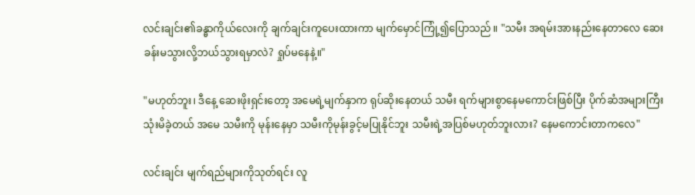လင်းချင်း၏ခန္ဓာကိုယ်လေးကို ချက်ချင်းကူပေးထားကာ မျက်မှောင်ကြုံ့၍ပြောသည်။ "သမီး အရမ်းအားနည်းနေတာလေ ဆေးခန်းမသွားလို့ဘယ်သွားရမှာလဲ? ရှုပ်မနေနဲ့။"

"မဟုတ်ဘူး၊ ဒီနေ့ ဆေးဖိုးရှင်းတော့ အမေရဲ့မျက်နှာက ရုပ်ဆိုးနေတယ် သမီး ရက်များစွာနေမကောင်းဖြစ်ပြီး ပိုက်ဆံအများကြီးသုံးမိခဲ့တယ် အမေ သမီးကို မုန်းနေမှာ သမီးကိုမုန်းခွင့်မပြုနိုင်ဘူး သမီးရဲ့အပြစ်မဟုတ်ဘူးလား? နေမကောင်းတာကလေ"

လင်းချင်း မျက်ရည်များကိုသုတ်ရင်း လူ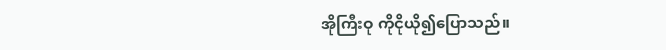အိုကြီးဝု ကိုငိုယို၍ပြောသည်။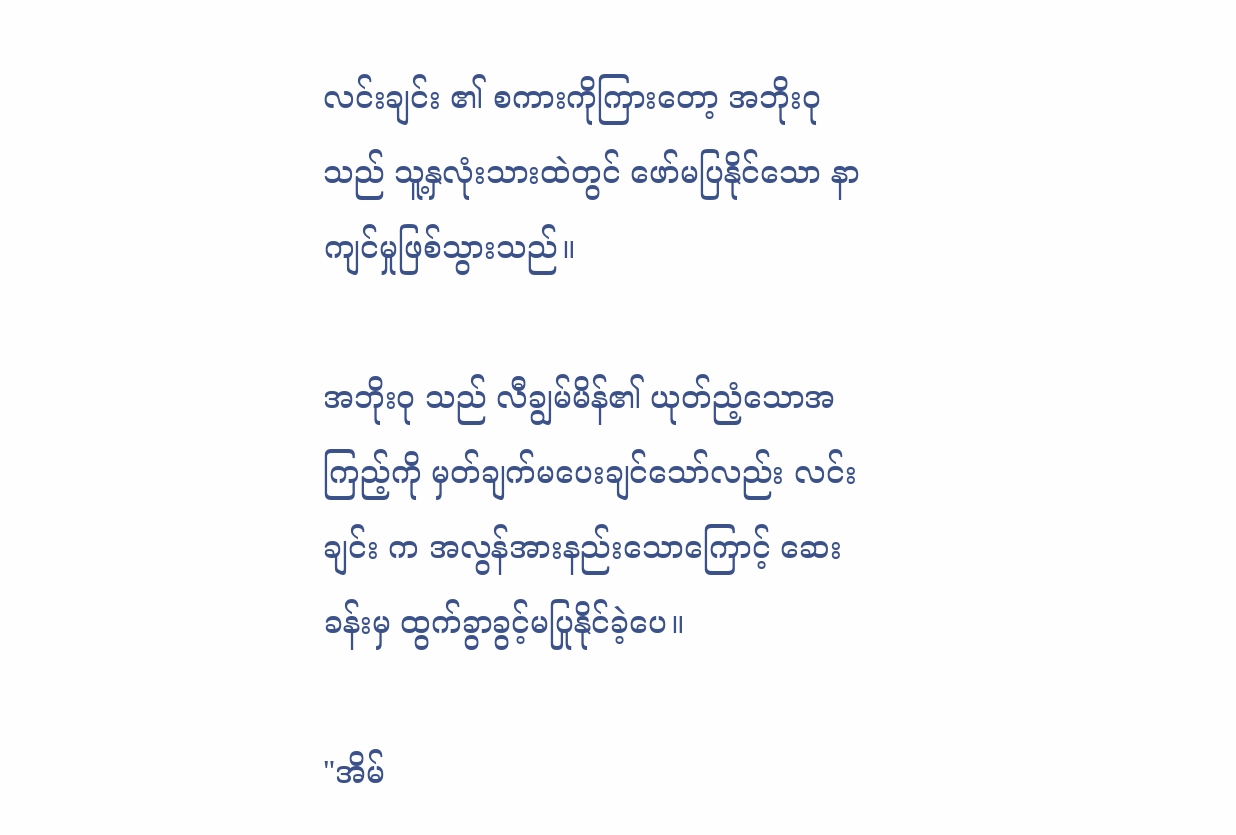လင်းချင်း ၏ စကားကိုကြားတော့ အဘိုးဝု သည် သူ့နှလုံးသားထဲတွင် ဖော်မပြနိုင်သော နာကျင်မှုဖြစ်သွားသည်။

အဘိုးဝု သည် လီချွမ်မိန်၏ ယုတ်ညံ့သောအကြည့်ကို မှတ်ချက်မပေးချင်သော်လည်း လင်းချင်း က အလွန်အားနည်းသောကြောင့် ဆေးခန်းမှ ထွက်ခွာခွင့်မပြုနိုင်ခဲ့ပေ။

"အိမ်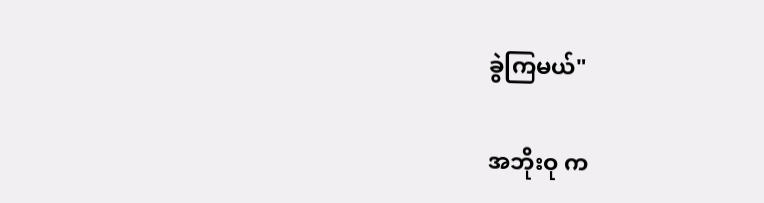ခွဲကြမယ်"

အဘိုးဝု က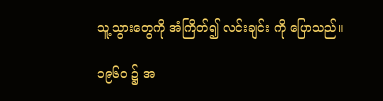သူ့သွားတွေကို အံကြိတ်၍ လင်းချင်း ကို ပြောသည်။

၁၉၆၀ ၌ အ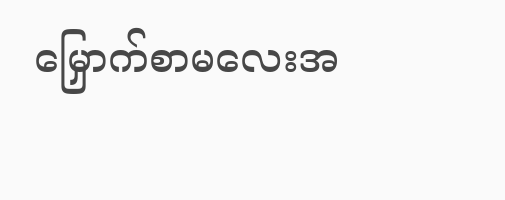မြှောက်စာမလေးအ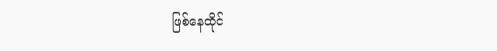ဖြစ်နေထိုင်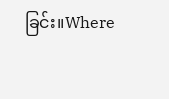ခြင်း။Where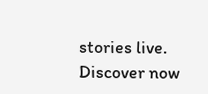stories live. Discover now